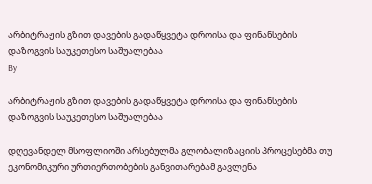არბიტრაჟის გზით დავების გადაწყვეტა დროისა და ფინანსების დაზოგვის საუკეთესო საშუალებაა
By

არბიტრაჟის გზით დავების გადაწყვეტა დროისა და ფინანსების დაზოგვის საუკეთესო საშუალებაა

დღევანდელ მსოფლიოში არსებულმა გლობალიზაციის პროცესებმა თუ ეკონომიკური ურთიერთობების განვითარებამ გავლენა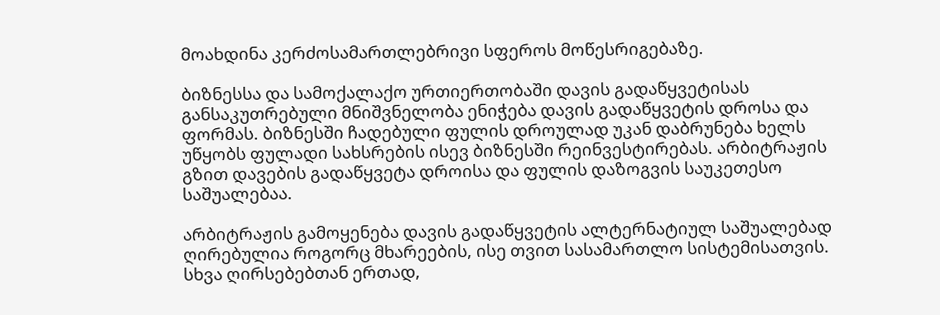მოახდინა კერძოსამართლებრივი სფეროს მოწესრიგებაზე.

ბიზნესსა და სამოქალაქო ურთიერთობაში დავის გადაწყვეტისას განსაკუთრებული მნიშვნელობა ენიჭება დავის გადაწყვეტის დროსა და ფორმას. ბიზნესში ჩადებული ფულის დროულად უკან დაბრუნება ხელს უწყობს ფულადი სახსრების ისევ ბიზნესში რეინვესტირებას. არბიტრაჟის გზით დავების გადაწყვეტა დროისა და ფულის დაზოგვის საუკეთესო საშუალებაა.

არბიტრაჟის გამოყენება დავის გადაწყვეტის ალტერნატიულ საშუალებად ღირებულია როგორც მხარეების, ისე თვით სასამართლო სისტემისათვის. სხვა ღირსებებთან ერთად,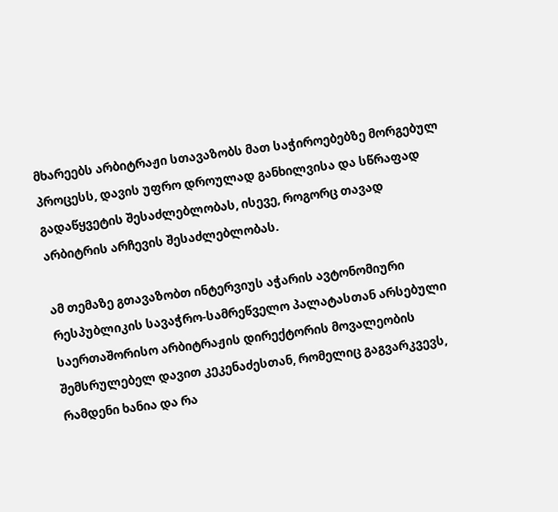მხარეებს არბიტრაჟი სთავაზობს მათ საჭიროებებზე მორგებულ პროცესს, დავის უფრო დროულად განხილვისა და სწრაფად გადაწყვეტის შესაძლებლობას, ისევე, როგორც თავად არბიტრის არჩევის შესაძლებლობას.

ამ თემაზე გთავაზობთ ინტერვიუს აჭარის ავტონომიური რესპუბლიკის სავაჭრო-სამრეწველო პალატასთან არსებული საერთაშორისო არბიტრაჟის დირექტორის მოვალეობის შემსრულებელ დავით კეკენაძესთან, რომელიც გაგვარკვევს, რამდენი ხანია და რა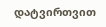დატვირთვით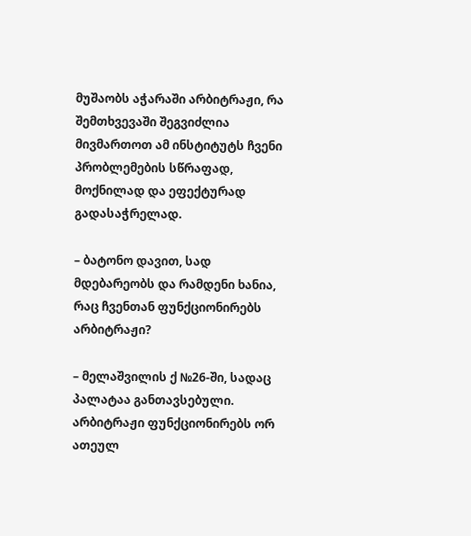მუშაობს აჭარაში არბიტრაჟი, რა შემთხვევაში შეგვიძლია მივმართოთ ამ ინსტიტუტს ჩვენი პრობლემების სწრაფად, მოქნილად და ეფექტურად გადასაჭრელად.

– ბატონო დავით, სად მდებარეობს და რამდენი ხანია, რაც ჩვენთან ფუნქციონირებს არბიტრაჟი?

– მელაშვილის ქ №26-ში, სადაც პალატაა განთავსებული. არბიტრაჟი ფუნქციონირებს ორ ათეულ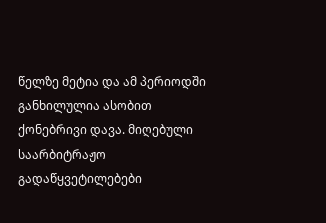წელზე მეტია და ამ პერიოდში განხილულია ასობით ქონებრივი დავა. მიღებული საარბიტრაჟო გადაწყვეტილებები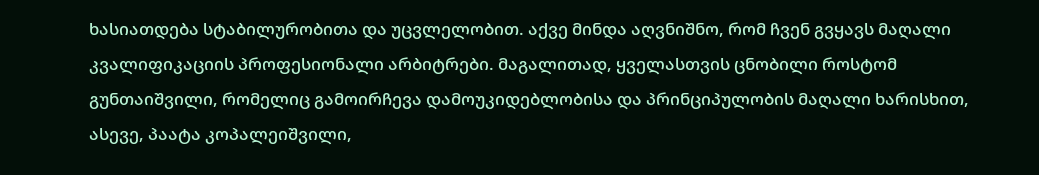ხასიათდება სტაბილურობითა და უცვლელობით. აქვე მინდა აღვნიშნო, რომ ჩვენ გვყავს მაღალი კვალიფიკაციის პროფესიონალი არბიტრები. მაგალითად, ყველასთვის ცნობილი როსტომ გუნთაიშვილი, რომელიც გამოირჩევა დამოუკიდებლობისა და პრინციპულობის მაღალი ხარისხით, ასევე, პაატა კოპალეიშვილი,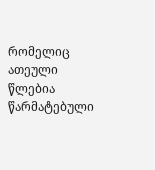რომელიც ათეული წლებია წარმატებული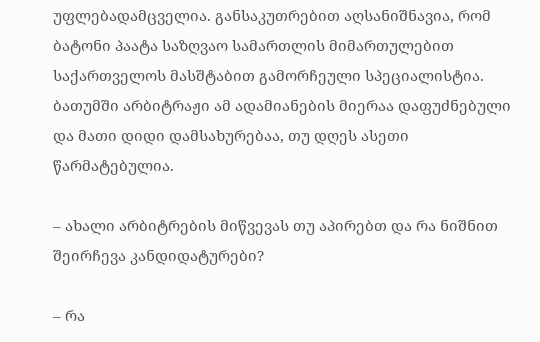უფლებადამცველია. განსაკუთრებით აღსანიშნავია, რომ ბატონი პაატა საზღვაო სამართლის მიმართულებით საქართველოს მასშტაბით გამორჩეული სპეციალისტია. ბათუმში არბიტრაჟი ამ ადამიანების მიერაა დაფუძნებული და მათი დიდი დამსახურებაა, თუ დღეს ასეთი წარმატებულია.

– ახალი არბიტრების მიწვევას თუ აპირებთ და რა ნიშნით შეირჩევა კანდიდატურები?

– რა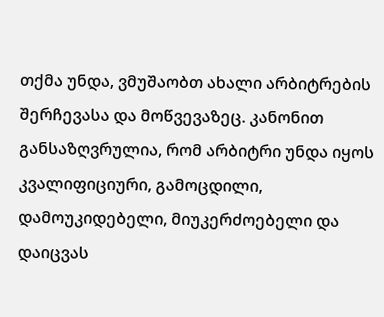თქმა უნდა, ვმუშაობთ ახალი არბიტრების შერჩევასა და მოწვევაზეც. კანონით განსაზღვრულია, რომ არბიტრი უნდა იყოს კვალიფიციური, გამოცდილი, დამოუკიდებელი, მიუკერძოებელი და დაიცვას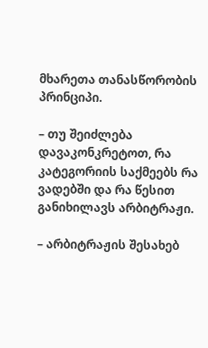მხარეთა თანასწორობის პრინციპი.

– თუ შეიძლება დავაკონკრეტოთ, რა კატეგორიის საქმეებს რა ვადებში და რა წესით განიხილავს არბიტრაჟი.

– არბიტრაჟის შესახებ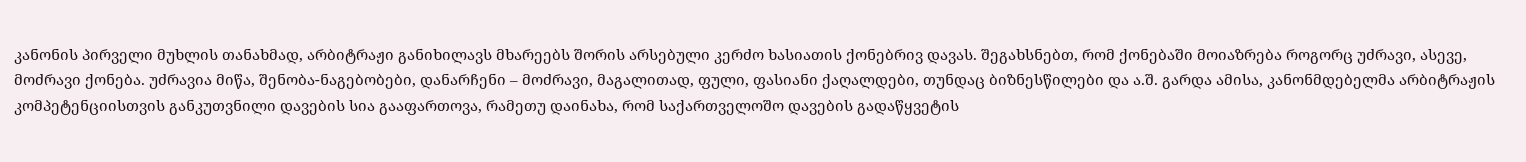კანონის პირველი მუხლის თანახმად, არბიტრაჟი განიხილავს მხარეებს შორის არსებული კერძო ხასიათის ქონებრივ დავას. შეგახსნებთ, რომ ქონებაში მოიაზრება როგორც უძრავი, ასევე, მოძრავი ქონება. უძრავია მიწა, შენობა-ნაგებობები, დანარჩენი – მოძრავი, მაგალითად, ფული, ფასიანი ქაღალდები, თუნდაც ბიზნესწილები და ა.შ. გარდა ამისა, კანონმდებელმა არბიტრაჟის კომპეტენციისთვის განკუთვნილი დავების სია გააფართოვა, რამეთუ დაინახა, რომ საქართველოშო დავების გადაწყვეტის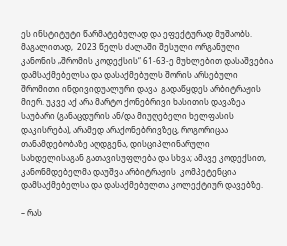ეს ინსტიტუტი წარმატებულად და ეფექტურად მუშაობს. მაგალითად,  2023 წელს ძალაში შესული ორგანული კანონის „შრომის კოდექსის“ 61-63-ე მუხლებით დასაშვებია დამსაქმებელსა და დასაქმებულს შორის არსებული შრომითი ინდივიდუალური დავა  გადაწყდეს არბიტრაჟის მიერ. უკვე აქ არა მარტო ქონებრივი ხასითის დავაზეა საუბარი (განაცდურის ან/და მიუღებელი ხელფასის დაკისრება), არამედ არაქონებრივზეც, როგორიცაა თანამდებობაზე აღდგენა, დისციპლინარული სახდელისაგან გათავისუფლება და სხვა; ამავე კოდექსით, კანონმდებელმა დაუშვა არბიტრაჟის  კომპეტენცია დამსაქმებელსა და დასაქმებულთა კოლექტიურ დავებზე.

– რას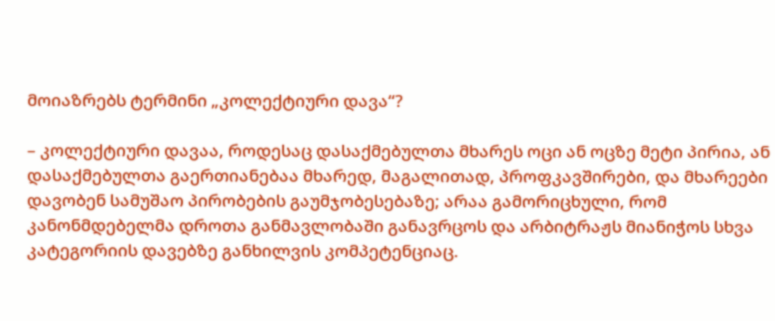მოიაზრებს ტერმინი „კოლექტიური დავა“?

– კოლექტიური დავაა, როდესაც დასაქმებულთა მხარეს ოცი ან ოცზე მეტი პირია, ან დასაქმებულთა გაერთიანებაა მხარედ, მაგალითად, პროფკავშირები, და მხარეები დავობენ სამუშაო პირობების გაუმჯობესებაზე; არაა გამორიცხული, რომ კანონმდებელმა დროთა განმავლობაში განავრცოს და არბიტრაჟს მიანიჭოს სხვა კატეგორიის დავებზე განხილვის კომპეტენციაც.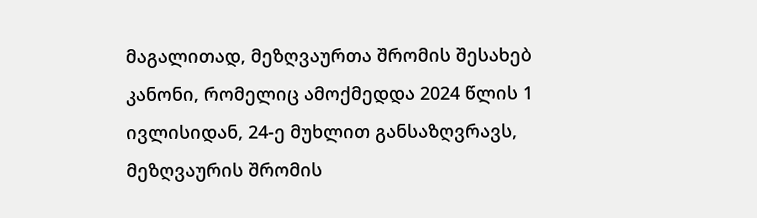მაგალითად, მეზღვაურთა შრომის შესახებ კანონი, რომელიც ამოქმედდა 2024 წლის 1 ივლისიდან, 24-ე მუხლით განსაზღვრავს, მეზღვაურის შრომის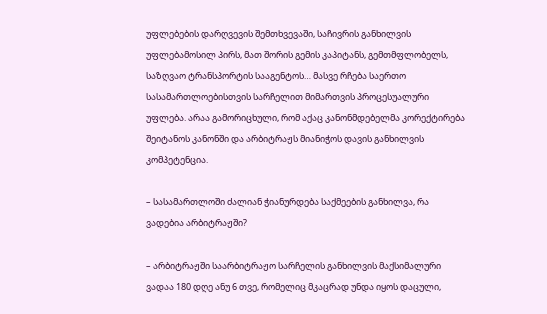უფლებების დარღვევის შემთხვევაში, საჩივრის განხილვის უფლებამოსილ პირს, მათ შორის გემის კაპიტანს, გემთმფლობელს, საზღვაო ტრანსპორტის სააგენტოს… მასვე რჩება საერთო სასამართლოებისთვის სარჩელით მიმართვის პროცესუალური უფლება. არაა გამორიცხული, რომ აქაც კანონმდებელმა კორექტირება შეიტანოს კანონში და არბიტრაჟს მიანიჭოს დავის განხილვის კომპეტენცია.

– სასამართლოში ძალიან ჭიანურდება საქმეების განხილვა, რა ვადებია არბიტრაჟში?

– არბიტრაჟში საარბიტრაჟო სარჩელის განხილვის მაქსიმალური ვადაა 180 დღე ანუ 6 თვე, რომელიც მკაცრად უნდა იყოს დაცული,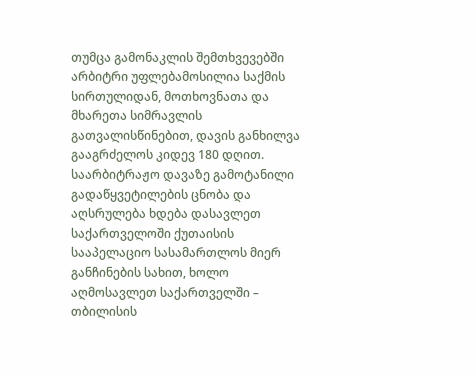თუმცა გამონაკლის შემთხვევებში არბიტრი უფლებამოსილია საქმის სირთულიდან, მოთხოვნათა და მხარეთა სიმრავლის გათვალისწინებით, დავის განხილვა გააგრძელოს კიდევ 180 დღით. საარბიტრაჟო დავაზე გამოტანილი გადაწყვეტილების ცნობა და აღსრულება ხდება დასავლეთ საქართველოში ქუთაისის სააპელაციო სასამართლოს მიერ განჩინების სახით, ხოლო აღმოსავლეთ საქართველში – თბილისის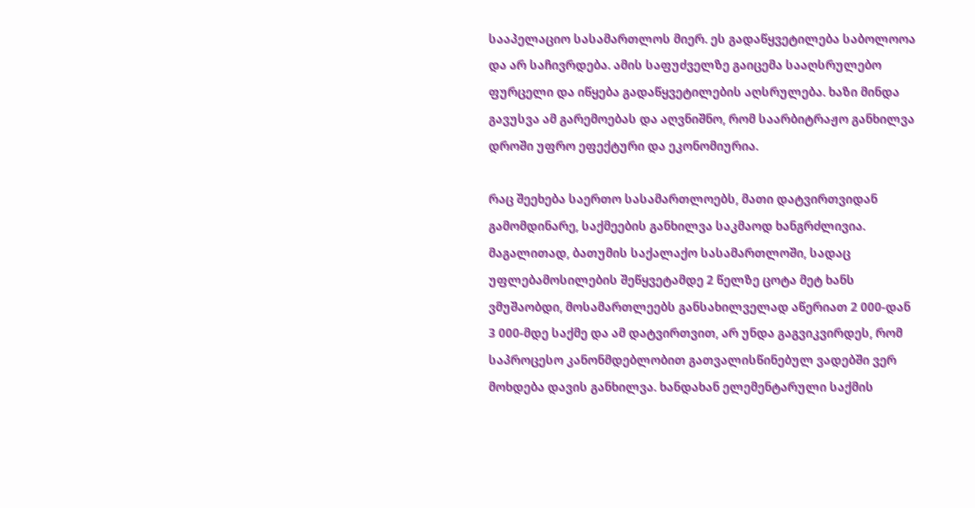სააპელაციო სასამართლოს მიერ. ეს გადაწყვეტილება საბოლოოა და არ საჩივრდება. ამის საფუძველზე გაიცემა სააღსრულებო ფურცელი და იწყება გადაწყვეტილების აღსრულება. ხაზი მინდა გავუსვა ამ გარემოებას და აღვნიშნო, რომ საარბიტრაჟო განხილვა დროში უფრო ეფექტური და ეკონომიურია.

რაც შეეხება საერთო სასამართლოებს, მათი დატვირთვიდან გამომდინარე, საქმეების განხილვა საკმაოდ ხანგრძლივია. მაგალითად, ბათუმის საქალაქო სასამართლოში, სადაც უფლებამოსილების შეწყვეტამდე 2 წელზე ცოტა მეტ ხანს ვმუშაობდი, მოსამართლეებს განსახილველად აწერიათ 2 000-დან 3 000-მდე საქმე და ამ დატვირთვით, არ უნდა გაგვიკვირდეს, რომ საპროცესო კანონმდებლობით გათვალისწინებულ ვადებში ვერ მოხდება დავის განხილვა. ხანდახან ელემენტარული საქმის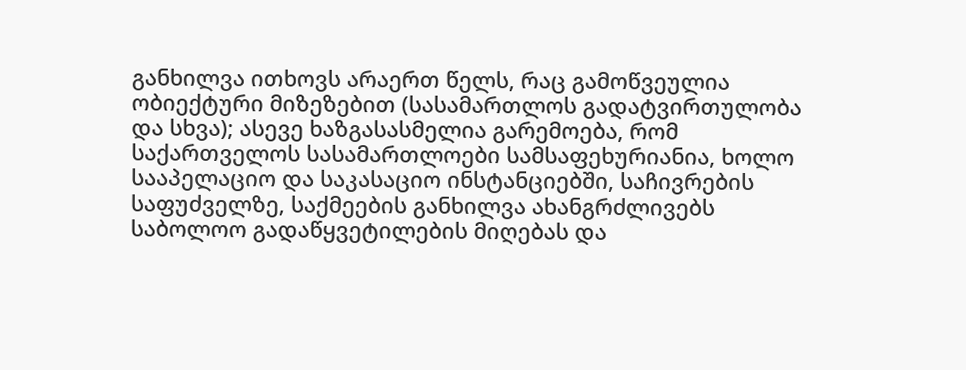განხილვა ითხოვს არაერთ წელს, რაც გამოწვეულია ობიექტური მიზეზებით (სასამართლოს გადატვირთულობა და სხვა); ასევე ხაზგასასმელია გარემოება, რომ საქართველოს სასამართლოები სამსაფეხურიანია, ხოლო სააპელაციო და საკასაციო ინსტანციებში, საჩივრების საფუძველზე, საქმეების განხილვა ახანგრძლივებს საბოლოო გადაწყვეტილების მიღებას და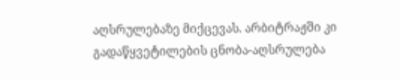აღსრულებაზე მიქცევას. არბიტრაჟში კი გადაწყვეტილების ცნობა-აღსრულება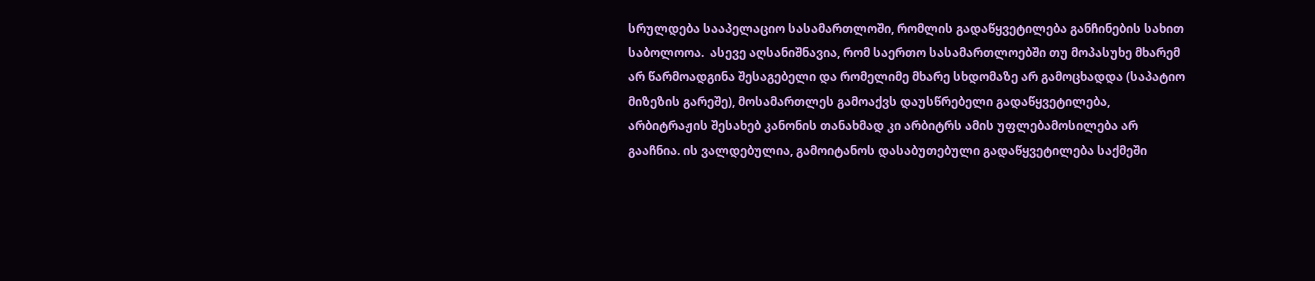სრულდება სააპელაციო სასამართლოში, რომლის გადაწყვეტილება განჩინების სახით საბოლოოა.  ასევე აღსანიშნავია, რომ საერთო სასამართლოებში თუ მოპასუხე მხარემ არ წარმოადგინა შესაგებელი და რომელიმე მხარე სხდომაზე არ გამოცხადდა (საპატიო მიზეზის გარეშე), მოსამართლეს გამოაქვს დაუსწრებელი გადაწყვეტილება, არბიტრაჟის შესახებ კანონის თანახმად კი არბიტრს ამის უფლებამოსილება არ გააჩნია. ის ვალდებულია, გამოიტანოს დასაბუთებული გადაწყვეტილება საქმეში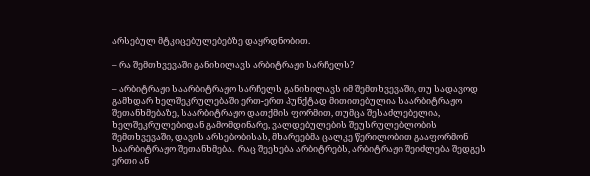არსებულ მტკიცებულებებზე დაყრდნობით.

– რა შემთხვევაში განიხილავს არბიტრაჟი სარჩელს?

– არბიტრაჟი საარბიტრაჟო სარჩელს განიხილავს იმ შემთხვევაში, თუ სადავოდ გამხდარ ხელშეკრულებაში ერთ-ერთ პუნქტად მითითებულია საარბიტრაჟო შეთანხმებაზე, საარბიტრაჟო დათქმის ფორმით, თუმცა შესაძლებელია, ხელშეკრულებიდან გამომდინარე, ვალდებულების შეუსრულებლობის შემთხვევაში, დავის არსებობისას, მხარეებმა ცალკე წერილობით გააფორმონ საარბიტრაჟო შეთანხმება.  რაც შეეხება არბიტრებს, არბიტრაჟი შეიძლება შედგეს ერთი ან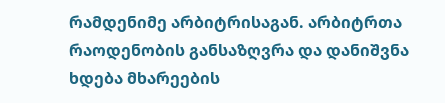რამდენიმე არბიტრისაგან. არბიტრთა რაოდენობის განსაზღვრა და დანიშვნა ხდება მხარეების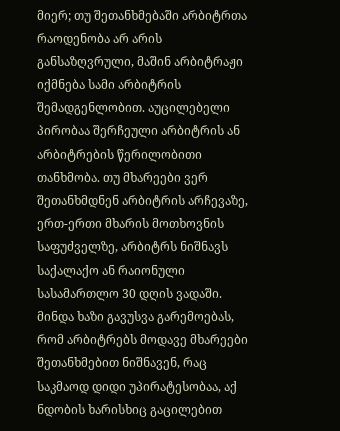მიერ; თუ შეთანხმებაში არბიტრთა რაოდენობა არ არის განსაზღვრული, მაშინ არბიტრაჟი იქმნება სამი არბიტრის შემადგენლობით. აუცილებელი პირობაა შერჩეული არბიტრის ან არბიტრების წერილობითი თანხმობა. თუ მხარეები ვერ შეთანხმდნენ არბიტრის არჩევაზე, ერთ-ერთი მხარის მოთხოვნის საფუძველზე, არბიტრს ნიშნავს საქალაქო ან რაიონული სასამართლო 30 დღის ვადაში. მინდა ხაზი გავუსვა გარემოებას, რომ არბიტრებს მოდავე მხარეები შეთანხმებით ნიშნავენ, რაც საკმაოდ დიდი უპირატესობაა, აქ ნდობის ხარისხიც გაცილებით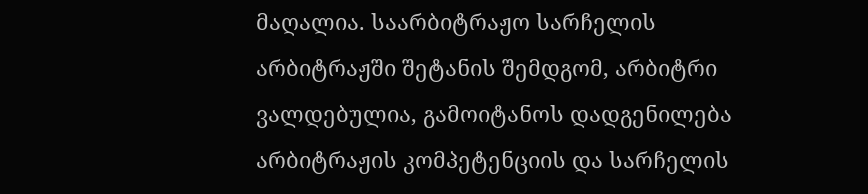მაღალია. საარბიტრაჟო სარჩელის არბიტრაჟში შეტანის შემდგომ, არბიტრი ვალდებულია, გამოიტანოს დადგენილება არბიტრაჟის კომპეტენციის და სარჩელის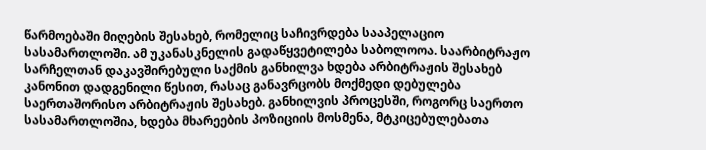წარმოებაში მიღების შესახებ, რომელიც საჩივრდება სააპელაციო სასამართლოში. ამ უკანასკნელის გადაწყვეტილება საბოლოოა. საარბიტრაჟო სარჩელთან დაკავშირებული საქმის განხილვა ხდება არბიტრაჟის შესახებ კანონით დადგენილი წესით, რასაც განავრცობს მოქმედი დებულება საერთაშორისო არბიტრაჟის შესახებ. განხილვის პროცესში, როგორც საერთო სასამართლოშია, ხდება მხარეების პოზიციის მოსმენა, მტკიცებულებათა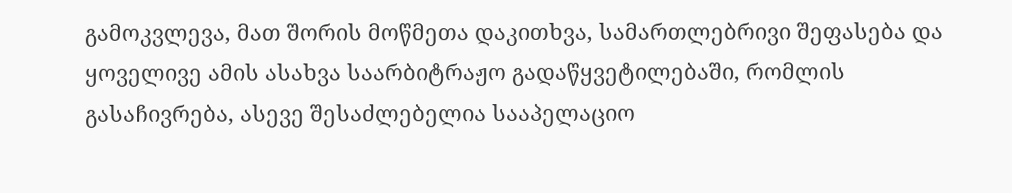გამოკვლევა, მათ შორის მოწმეთა დაკითხვა, სამართლებრივი შეფასება და ყოველივე ამის ასახვა საარბიტრაჟო გადაწყვეტილებაში, რომლის გასაჩივრება, ასევე შესაძლებელია სააპელაციო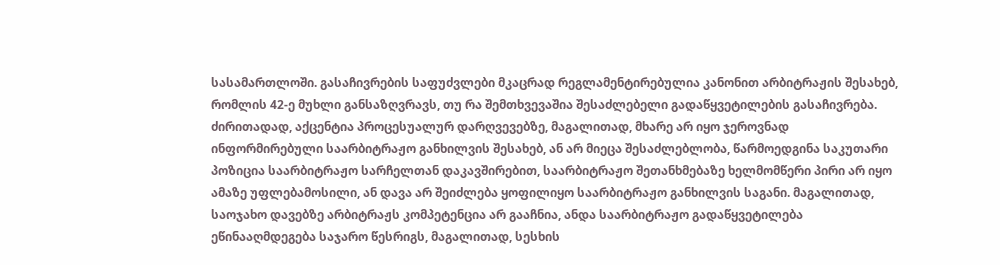სასამართლოში. გასაჩივრების საფუძვლები მკაცრად რეგლამენტირებულია კანონით არბიტრაჟის შესახებ, რომლის 42-ე მუხლი განსაზღვრავს, თუ რა შემთხვევაშია შესაძლებელი გადაწყვეტილების გასაჩივრება. ძირითადად, აქცენტია პროცესუალურ დარღვევებზე, მაგალითად, მხარე არ იყო ჯეროვნად ინფორმირებული საარბიტრაჟო განხილვის შესახებ, ან არ მიეცა შესაძლებლობა, წარმოედგინა საკუთარი პოზიცია საარბიტრაჟო სარჩელთან დაკავშირებით, საარბიტრაჟო შეთანხმებაზე ხელმომწერი პირი არ იყო ამაზე უფლებამოსილი, ან დავა არ შეიძლება ყოფილიყო საარბიტრაჟო განხილვის საგანი. მაგალითად, საოჯახო დავებზე არბიტრაჟს კომპეტენცია არ გააჩნია, ანდა საარბიტრაჟო გადაწყვეტილება ეწინააღმდეგება საჯარო წესრიგს, მაგალითად, სესხის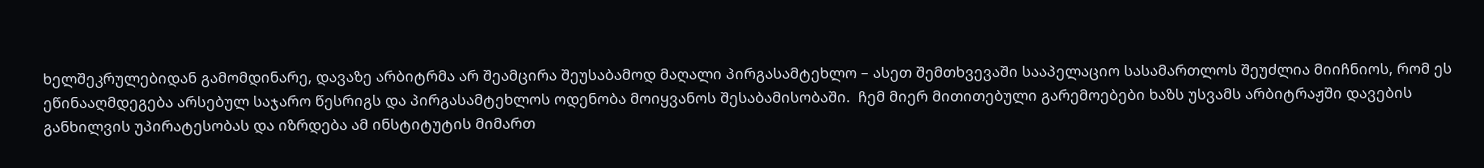ხელშეკრულებიდან გამომდინარე, დავაზე არბიტრმა არ შეამცირა შეუსაბამოდ მაღალი პირგასამტეხლო – ასეთ შემთხვევაში სააპელაციო სასამართლოს შეუძლია მიიჩნიოს, რომ ეს ეწინააღმდეგება არსებულ საჯარო წესრიგს და პირგასამტეხლოს ოდენობა მოიყვანოს შესაბამისობაში.  ჩემ მიერ მითითებული გარემოებები ხაზს უსვამს არბიტრაჟში დავების განხილვის უპირატესობას და იზრდება ამ ინსტიტუტის მიმართ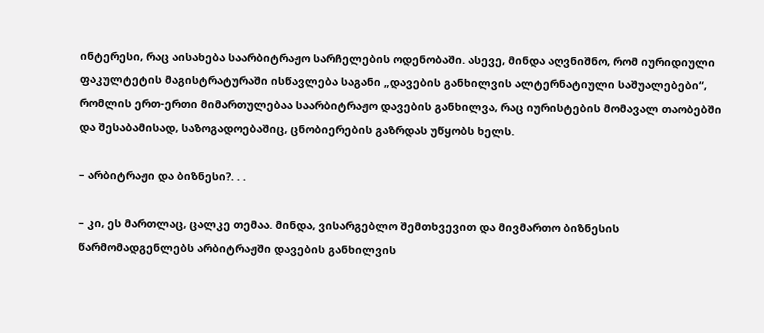ინტერესი, რაც აისახება საარბიტრაჟო სარჩელების ოდენობაში. ასევე, მინდა აღვნიშნო, რომ იურიდიული ფაკულტეტის მაგისტრატურაში ისწავლება საგანი „დავების განხილვის ალტერნატიული საშუალებები“, რომლის ერთ-ერთი მიმართულებაა საარბიტრაჟო დავების განხილვა, რაც იურისტების მომავალ თაობებში და შესაბამისად, საზოგადოებაშიც, ცნობიერების გაზრდას უწყობს ხელს.

– არბიტრაჟი და ბიზნესი?. . .

– კი, ეს მართლაც, ცალკე თემაა. მინდა, ვისარგებლო შემთხვევით და მივმართო ბიზნესის წარმომადგენლებს არბიტრაჟში დავების განხილვის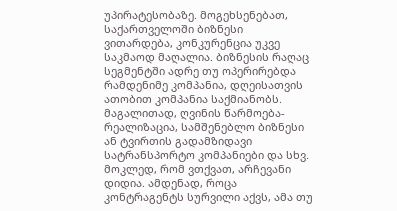უპირატესობაზე. მოგეხსენებათ, საქართველოში ბიზნესი  ვითარდება, კონკურენცია უკვე საკმაოდ მაღალია. ბიზნესის რაღაც სეგმენტში ადრე თუ ოპერირებდა რამდენიმე კომპანია, დღეისათვის ათობით კომპანია საქმიანობს. მაგალითად, ღვინის წარმოება-რეალიზაცია, სამშენებლო ბიზნესი ან ტვირთის გადამზიდავი სატრანსპორტო კომპანიები და სხვ. მოკლედ, რომ ვთქვათ, არჩევანი დიდია. ამდენად, როცა კონტრაგენტს სურვილი აქვს, ამა თუ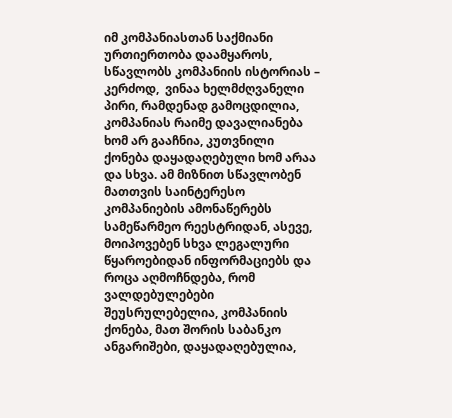იმ კომპანიასთან საქმიანი ურთიერთობა დაამყაროს, სწავლობს კომპანიის ისტორიას – კერძოდ,  ვინაა ხელმძღვანელი პირი, რამდენად გამოცდილია, კომპანიას რაიმე დავალიანება ხომ არ გააჩნია, კუთვნილი ქონება დაყადაღებული ხომ არაა და სხვა. ამ მიზნით სწავლობენ მათთვის საინტერესო კომპანიების ამონაწერებს სამეწარმეო რეესტრიდან, ასევე, მოიპოვებენ სხვა ლეგალური წყაროებიდან ინფორმაციებს და როცა აღმოჩნდება, რომ ვალდებულებები შეუსრულებელია, კომპანიის ქონება, მათ შორის საბანკო ანგარიშები, დაყადაღებულია,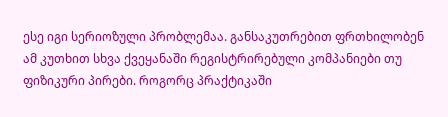ესე იგი სერიოზული პრობლემაა. განსაკუთრებით ფრთხილობენ ამ კუთხით სხვა ქვეყანაში რეგისტრირებული კომპანიები თუ ფიზიკური პირები. როგორც პრაქტიკაში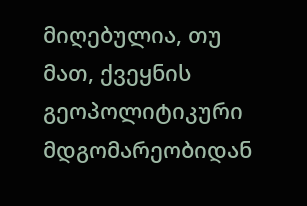მიღებულია, თუ მათ, ქვეყნის გეოპოლიტიკური მდგომარეობიდან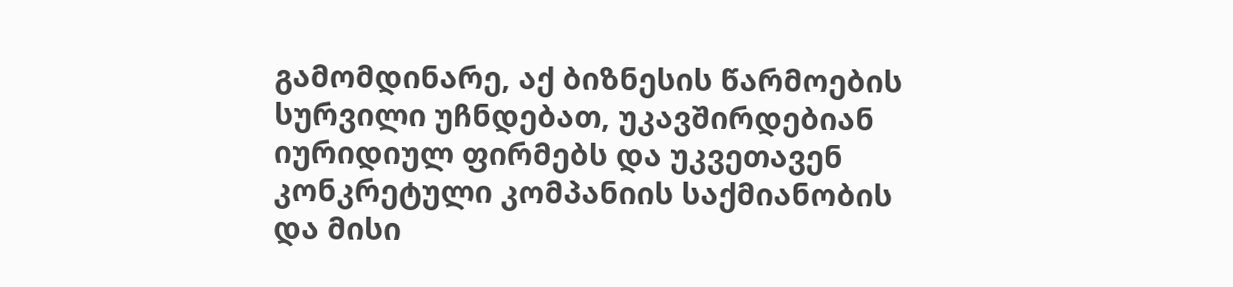გამომდინარე, აქ ბიზნესის წარმოების სურვილი უჩნდებათ, უკავშირდებიან იურიდიულ ფირმებს და უკვეთავენ  კონკრეტული კომპანიის საქმიანობის და მისი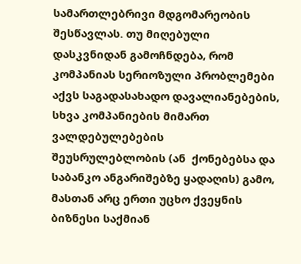სამართლებრივი მდგომარეობის შესწავლას. თუ მიღებული დასკვნიდან გამოჩნდება, რომ კომპანიას სერიოზული პრობლემები აქვს საგადასახადო დავალიანებების, სხვა კომპანიების მიმართ ვალდებულებების შეუსრულებლობის (ან  ქონებებსა და საბანკო ანგარიშებზე ყადაღის) გამო, მასთან არც ერთი უცხო ქვეყნის ბიზნესი საქმიან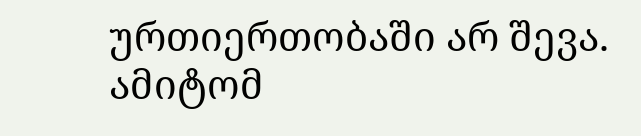ურთიერთობაში არ შევა. ამიტომ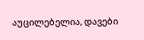აუცილებელია, დავები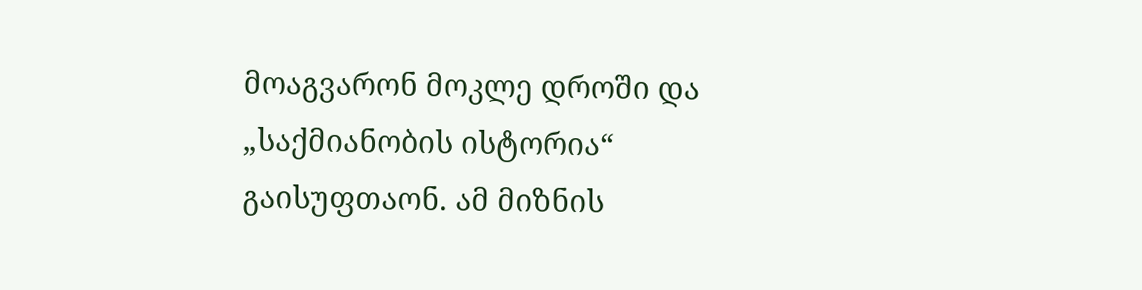მოაგვარონ მოკლე დროში და „საქმიანობის ისტორია“ გაისუფთაონ. ამ მიზნის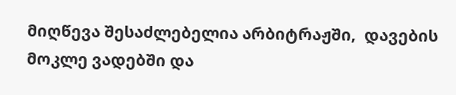მიღწევა შესაძლებელია არბიტრაჟში,  დავების მოკლე ვადებში და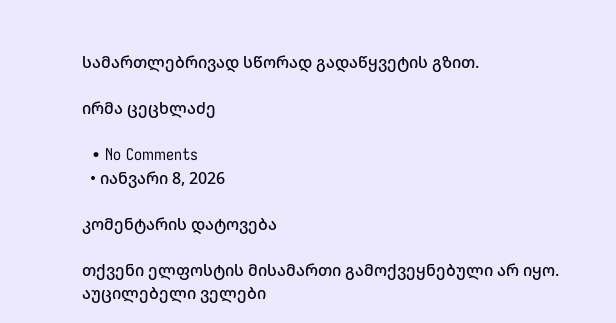სამართლებრივად სწორად გადაწყვეტის გზით.

ირმა ცეცხლაძე

  • No Comments
  • იანვარი 8, 2026

კომენტარის დატოვება

თქვენი ელფოსტის მისამართი გამოქვეყნებული არ იყო. აუცილებელი ველები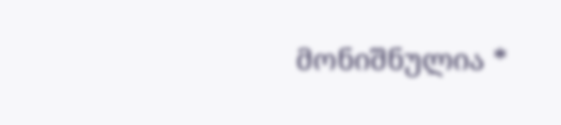მონიშნულია *